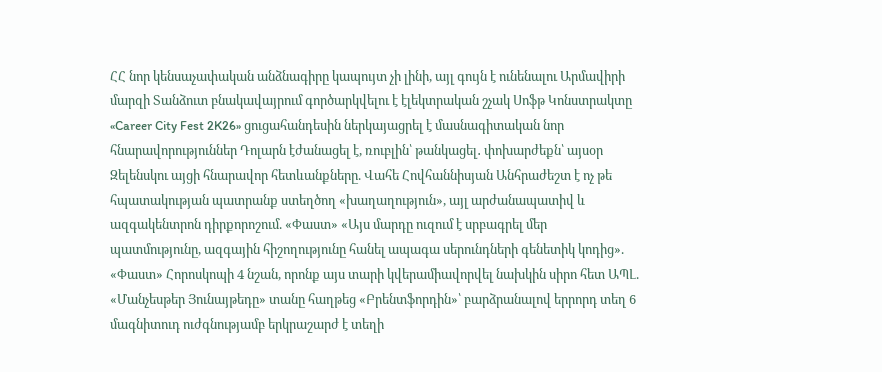ՀՀ նոր կենսաչափական անձնագիրը կապույտ չի լինի, այլ գույն է ունենալու Արմավիրի մարզի Տանձուտ բնակավայրում գործարկվելու է էլեկտրական շչակ Սոֆթ Կոնստրակտը «Career City Fest 2K26» ցուցահանդեսին ներկայացրել է մասնագիտական նոր հնարավորություններ Դոլարն էժանացել է, ռուբլին՝ թանկացել․ փոխարժեքն՝ այսօր Զելենսկու այցի հնարավոր հետևանքները. Վահե Հովհաննիսյան Անհրաժեշտ է ոչ թե հպատակության պատրանք ստեղծող «խաղաղություն», այլ արժանապատիվ և ազգակենտրոն դիրքորոշում. «Փաստ» «Այս մարդը ուզում է սրբագրել մեր պատմությունը, ազգային հիշողությունը հանել ապագա սերունդների գենետիկ կոդից». «Փաստ» Հորոսկոպի 4 նշան, որոնք այս տարի կվերամիավորվել նախկին սիրո հետ ԱՊԼ. «Մանչեսթեր Յունայթեդը» տանը հաղթեց «Բրենտֆորդին»՝ բարձրանալով երրորդ տեղ 6 մագնիտուդ ուժգնությամբ երկրաշարժ է տեղի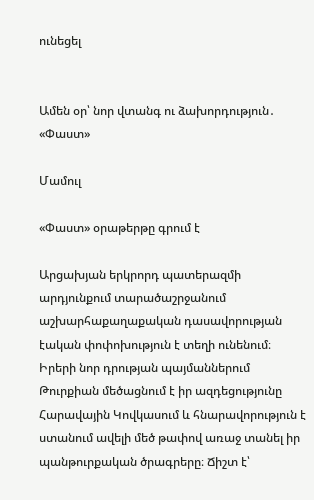ունեցել


Ամեն օր՝ նոր վտանգ ու ձախորդություն․ «Փաստ»

Մամուլ

«Փաստ» օրաթերթը գրում է

Արցախյան երկրորդ պատերազմի արդյունքում տարածաշրջանում աշխարհաքաղաքական դասավորության էական փոփոխություն է տեղի ունենում։ Իրերի նոր դրության պայմաններում Թուրքիան մեծացնում է իր ազդեցությունը Հարավային Կովկասում և հնարավորություն է ստանում ավելի մեծ թափով առաջ տանել իր պանթուրքական ծրագրերը։ Ճիշտ է՝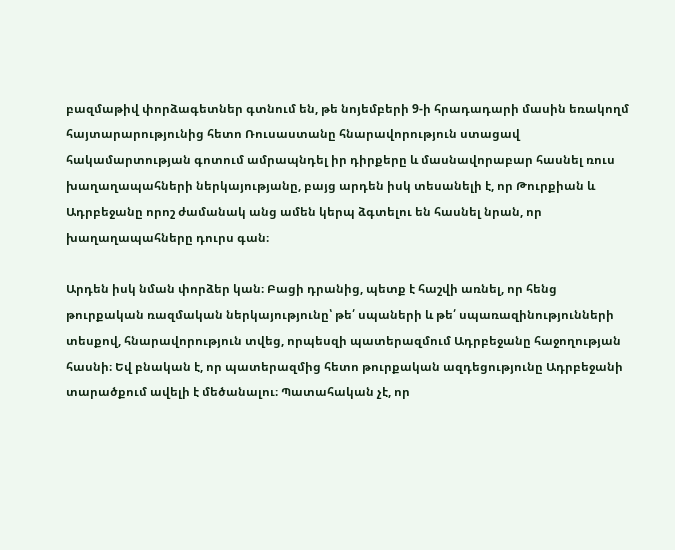բազմաթիվ փորձագետներ գտնում են, թե նոյեմբերի 9-ի հրադադարի մասին եռակողմ հայտարարությունից հետո Ռուսաստանը հնարավորություն ստացավ հակամարտության գոտում ամրապնդել իր դիրքերը և մասնավորաբար հասնել ռուս խաղաղապահների ներկայությանը, բայց արդեն իսկ տեսանելի է, որ Թուրքիան և Ադրբեջանը որոշ ժամանակ անց ամեն կերպ ձգտելու են հասնել նրան, որ խաղաղապահները դուրս գան։

Արդեն իսկ նման փորձեր կան։ Բացի դրանից, պետք է հաշվի առնել, որ հենց թուրքական ռազմական ներկայությունը՝ թե՛ սպաների և թե՛ սպառազինությունների տեսքով, հնարավորություն տվեց, որպեսզի պատերազմում Ադրբեջանը հաջողության հասնի։ Եվ բնական է, որ պատերազմից հետո թուրքական ազդեցությունը Ադրբեջանի տարածքում ավելի է մեծանալու։ Պատահական չէ, որ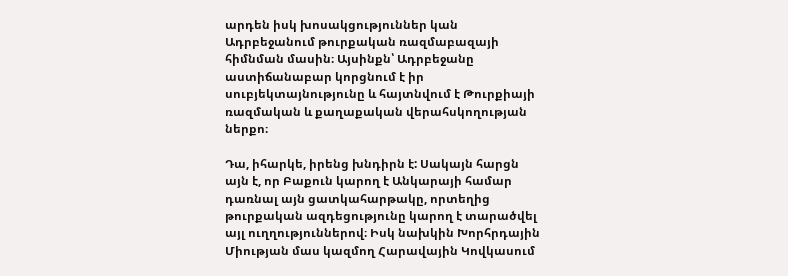արդեն իսկ խոսակցություններ կան Ադրբեջանում թուրքական ռազմաբազայի հիմնման մասին։ Այսինքն՝ Ադրբեջանը աստիճանաբար կորցնում է իր սուբյեկտայնությունը և հայտնվում է Թուրքիայի ռազմական և քաղաքական վերահսկողության ներքո։

Դա, իհարկե, իրենց խնդիրն է: Սակայն հարցն այն է, որ Բաքուն կարող է Անկարայի համար դառնալ այն ցատկահարթակը, որտեղից թուրքական ազդեցությունը կարող է տարածվել այլ ուղղություններով։ Իսկ նախկին Խորհրդային Միության մաս կազմող Հարավային Կովկասում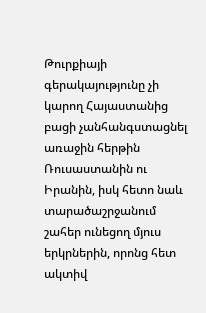Թուրքիայի գերակայությունը չի կարող Հայաստանից բացի չանհանգստացնել առաջին հերթին Ռուսաստանին ու Իրանին, իսկ հետո նաև տարածաշրջանում շահեր ունեցող մյուս երկրներին, որոնց հետ ակտիվ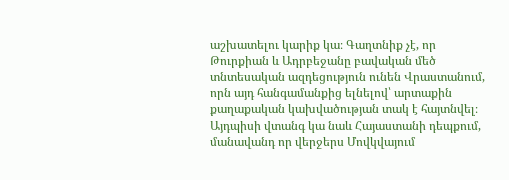աշխատելու կարիք կա։ Գաղտնիք չէ, որ Թուրքիան և Ադրբեջանը բավական մեծ տնտեսական ազդեցություն ունեն Վրաստանում, որն այդ հանգամանքից ելնելով՝ արտաքին քաղաքական կախվածության տակ է հայտնվել։ Այդպիսի վտանգ կա նաև Հայաստանի դեպքում, մանավանդ որ վերջերս Մովկվայում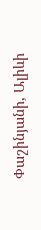Փաշինյանի, Ալիևի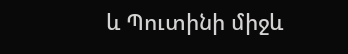և Պուտինի միջև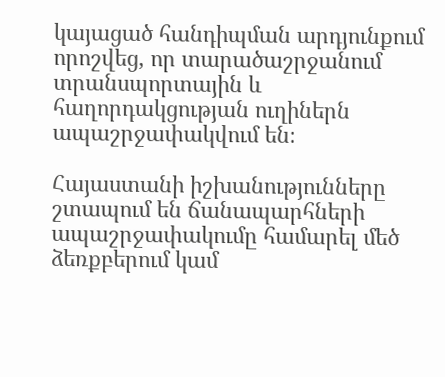կայացած հանդիպման արդյունքում որոշվեց, որ տարածաշրջանում տրանսպորտային և հաղորդակցության ուղիներն ապաշրջափակվում են։

Հայաստանի իշխանությունները շտապում են ճանապարհների ապաշրջափակումը համարել մեծ ձեռքբերում կամ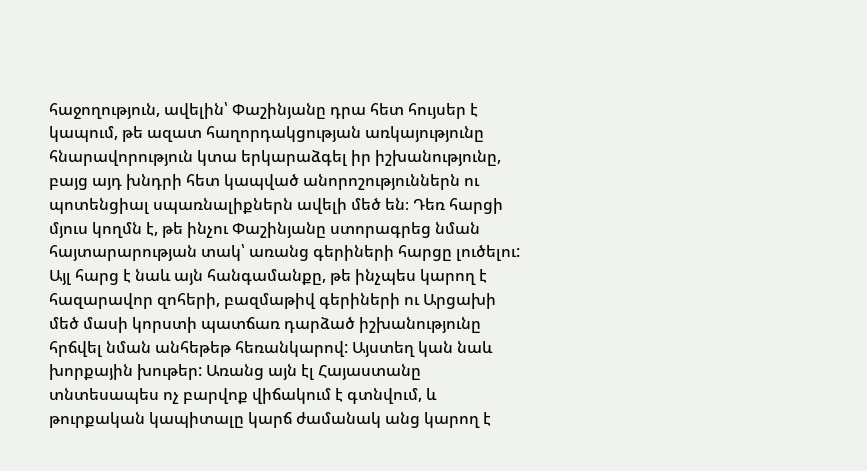հաջողություն, ավելին՝ Փաշինյանը դրա հետ հույսեր է կապում, թե ազատ հաղորդակցության առկայությունը հնարավորություն կտա երկարաձգել իր իշխանությունը, բայց այդ խնդրի հետ կապված անորոշություններն ու պոտենցիալ սպառնալիքներն ավելի մեծ են։ Դեռ հարցի մյուս կողմն է, թե ինչու Փաշինյանը ստորագրեց նման հայտարարության տակ՝ առանց գերիների հարցը լուծելու: Այլ հարց է նաև այն հանգամանքը, թե ինչպես կարող է հազարավոր զոհերի, բազմաթիվ գերիների ու Արցախի մեծ մասի կորստի պատճառ դարձած իշխանությունը հրճվել նման անհեթեթ հեռանկարով: Այստեղ կան նաև խորքային խութեր: Առանց այն էլ Հայաստանը տնտեսապես ոչ բարվոք վիճակում է գտնվում, և թուրքական կապիտալը կարճ ժամանակ անց կարող է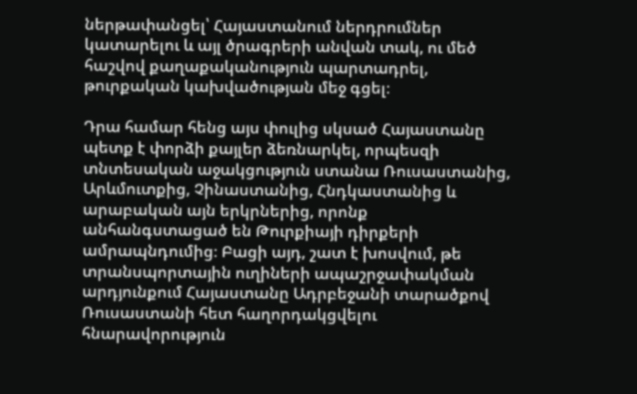ներթափանցել՝ Հայաստանում ներդրումներ կատարելու և այլ ծրագրերի անվան տակ, ու մեծ հաշվով քաղաքականություն պարտադրել, թուրքական կախվածության մեջ գցել։

Դրա համար հենց այս փուլից սկսած Հայաստանը պետք է փորձի քայլեր ձեռնարկել, որպեսզի տնտեսական աջակցություն ստանա Ռուսաստանից, Արևմուտքից, Չինաստանից, Հնդկաստանից և արաբական այն երկրներից, որոնք անհանգստացած են Թուրքիայի դիրքերի ամրապնդումից։ Բացի այդ, շատ է խոսվում, թե տրանսպորտային ուղիների ապաշրջափակման արդյունքում Հայաստանը Ադրբեջանի տարածքով Ռուսաստանի հետ հաղորդակցվելու հնարավորություն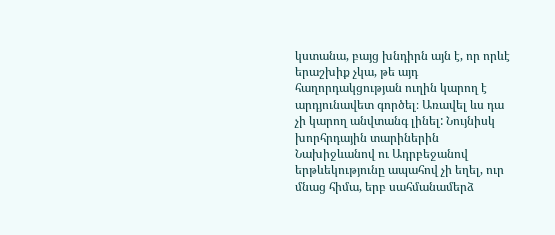կստանա, բայց խնդիրն այն է, որ որևէ երաշխիք չկա, թե այդ հաղորդակցության ուղին կարող է արդյունավետ գործել։ Առավել ևս դա չի կարող անվտանգ լինել: Նույնիսկ խորհրդային տարիներին Նախիջևանով ու Ադրբեջանով երթևեկությունը ապահով չի եղել, ուր մնաց հիմա, երբ սահմանամերձ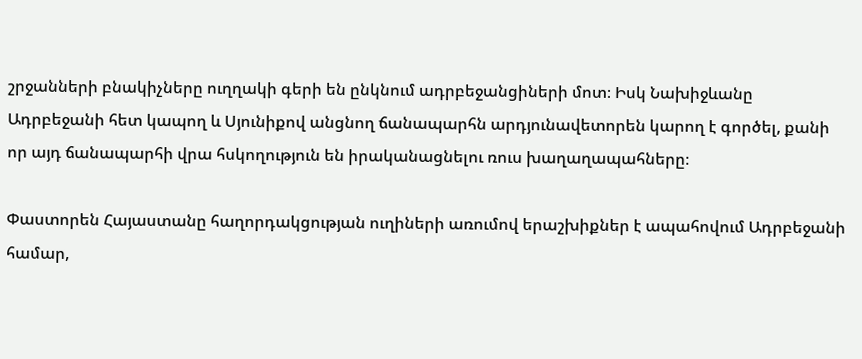շրջանների բնակիչները ուղղակի գերի են ընկնում ադրբեջանցիների մոտ։ Իսկ Նախիջևանը Ադրբեջանի հետ կապող և Սյունիքով անցնող ճանապարհն արդյունավետորեն կարող է գործել, քանի որ այդ ճանապարհի վրա հսկողություն են իրականացնելու ռուս խաղաղապահները։

Փաստորեն Հայաստանը հաղորդակցության ուղիների առումով երաշխիքներ է ապահովում Ադրբեջանի համար,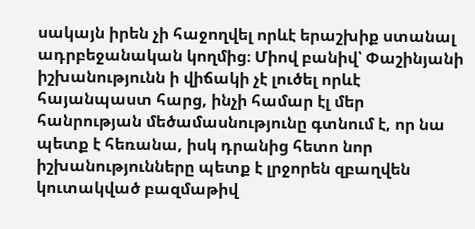սակայն իրեն չի հաջողվել որևէ երաշխիք ստանալ ադրբեջանական կողմից։ Միով բանիվ՝ Փաշինյանի իշխանությունն ի վիճակի չէ լուծել որևէ հայանպաստ հարց, ինչի համար էլ մեր հանրության մեծամասնությունը գտնում է, որ նա պետք է հեռանա, իսկ դրանից հետո նոր իշխանությունները պետք է լրջորեն զբաղվեն կուտակված բազմաթիվ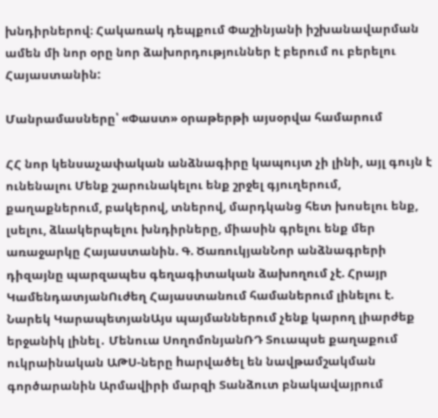խնդիրներով։ Հակառակ դեպքում Փաշինյանի իշխանավարման ամեն մի նոր օրը նոր ձախորդություններ է բերում ու բերելու Հայաստանին:

Մանրամասները՝ «Փաստ» օրաթերթի այսօրվա համարում

ՀՀ նոր կենսաչափական անձնագիրը կապույտ չի լինի, այլ գույն է ունենալու Մենք շարունակելու ենք շրջել գյուղերում, քաղաքներում, բակերով, տներով, մարդկանց հետ խոսելու ենք, լսելու, ձևակերպելու խնդիրները, միասին գրելու ենք մեր առաջարկը Հայաստանին. Գ. ԾառուկյանՆոր անձնագրերի դիզայնը պարզապես գեղագիտական ձախողում չէ. Հրայր ԿամենդատյանՈւժեղ Հայաստանում համաներում լինելու է. Նարեկ ԿարապետյանԱյս պայմաններում չենք կարող լիարժեք երջանիկ լինել․ Մենուա ՍողոմոնյանՌԴ Տուապսե քաղաքում ուկրաինական ԱԹՍ-ները hարվածել են նավթամշակման գործարանին Արմավիրի մարզի Տանձուտ բնակավայրում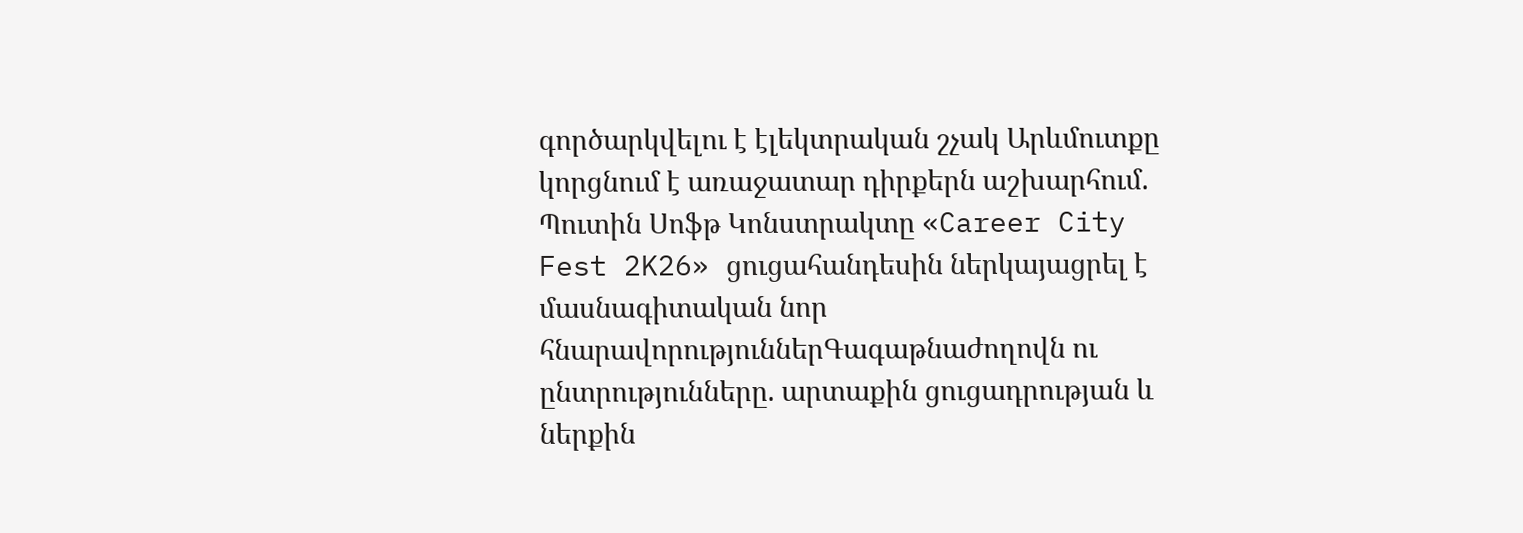գործարկվելու է էլեկտրական շչակ Արևմուտքը կորցնում է առաջատար դիրքերն աշխարհում. Պուտին Սոֆթ Կոնստրակտը «Career City Fest 2K26» ցուցահանդեսին ներկայացրել է մասնագիտական նոր հնարավորություններԳագաթնաժողովն ու ընտրությունները. արտաքին ցուցադրության և ներքին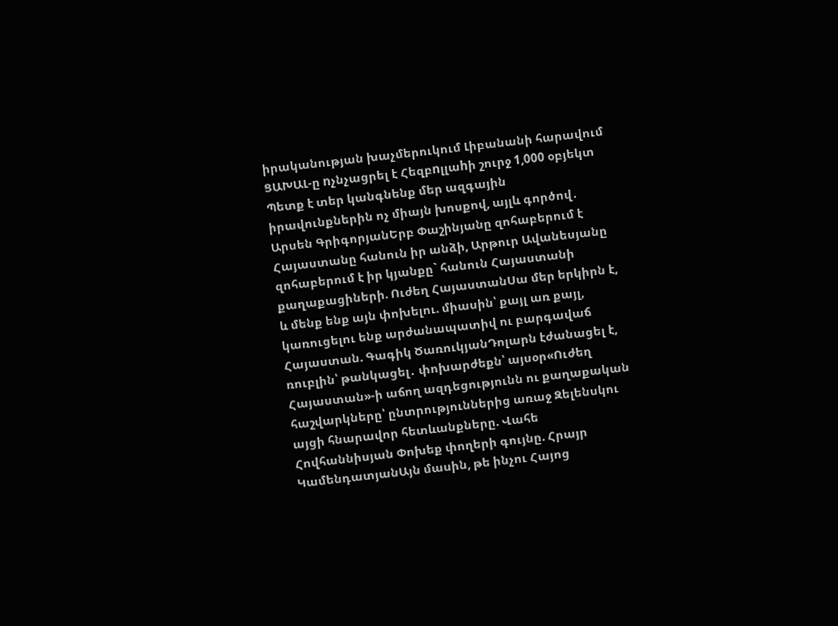իրականության խաչմերուկում Լիբանանի հարավում ՑԱԽԱԼ-ը nչնչացրել է Հեզբnլլաhի շուրջ 1,000 օբյեկտ Պետք է տեր կանգնենք մեր ազգային իրավունքներին ոչ միայն խոսքով, այլև գործով․ Արսեն ԳրիգորյանԵրբ Փաշինյանը զոհաբերում է Հայաստանը հանուն իր անձի, Արթուր Ավանեսյանը զոհաբերում է իր կյանքը` հանուն Հայաստանի քաղաքացիների. Ուժեղ ՀայաստանՍա մեր երկիրն է, և մենք ենք այն փոխելու. միասին՝ քայլ առ քայլ, կառուցելու ենք արժանապատիվ ու բարգավաճ Հայաստան. Գագիկ ԾառուկյանԴոլարն էժանացել է, ռուբլին՝ թանկացել․ փոխարժեքն՝ այսօր«Ուժեղ Հայաստան»-ի աճող ազդեցությունն ու քաղաքական հաշվարկները՝ ընտրություններից առաջ Զելենսկու այցի հնարավոր հետևանքները. Վահե Հովհաննիսյան Փոխեք փողերի գույնը. Հրայր ԿամենդատյանԱյն մասին, թե ինչու Հայոց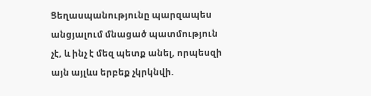Ցեղասպանությունը պարզապես անցյալում մնացած պատմություն չէ, և ինչ է մեզ պետք անել, որպեսզի այն այլևս երբեք չկրկնվի.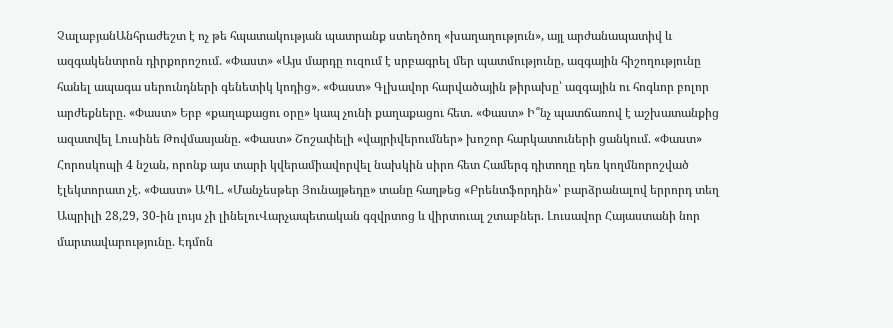ՉալաբյանԱնհրաժեշտ է ոչ թե հպատակության պատրանք ստեղծող «խաղաղություն», այլ արժանապատիվ և ազգակենտրոն դիրքորոշում. «Փաստ» «Այս մարդը ուզում է սրբագրել մեր պատմությունը, ազգային հիշողությունը հանել ապագա սերունդների գենետիկ կոդից». «Փաստ» Գլխավոր հարվածային թիրախը՝ ազգային ու հոգևոր բոլոր արժեքները. «Փաստ» Երբ «քաղաքացու օրը» կապ չունի քաղաքացու հետ. «Փաստ» Ի՞նչ պատճառով է աշխատանքից ազատվել Լուսինե Թովմասյանը. «Փաստ» Շոշափելի «վայրիվերումներ» խոշոր հարկատուների ցանկում. «Փաստ» Հորոսկոպի 4 նշան, որոնք այս տարի կվերամիավորվել նախկին սիրո հետ Համերգ դիտողը դեռ կողմնորոշված էլեկտորատ չէ. «Փաստ» ԱՊԼ. «Մանչեսթեր Յունայթեդը» տանը հաղթեց «Բրենտֆորդին»՝ բարձրանալով երրորդ տեղ Ապրիլի 28,29, 30-ին լույս չի լինելուՎարչապետական գզվրտոց և վիրտուալ շտաբներ. Լուսավոր Հայաստանի նոր մարտավարությունը. Էդմոն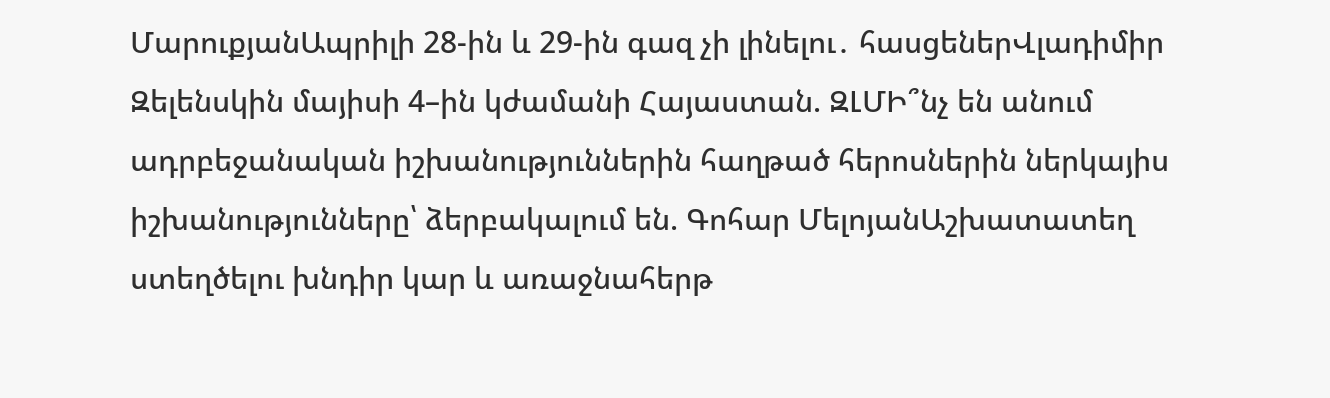ՄարուքյանԱպրիլի 28-ին և 29-ին գազ չի լինելու․ հասցեներՎլադիմիր Զելենսկին մայիսի 4–ին կժամանի Հայաստան. ԶԼՄԻ՞նչ են անում ադրբեջանական իշխանություններին հաղթած հերոսներին ներկայիս իշխանությունները՝ ձերբակալում են. Գոհար ՄելոյանԱշխատատեղ ստեղծելու խնդիր կար և առաջնահերթ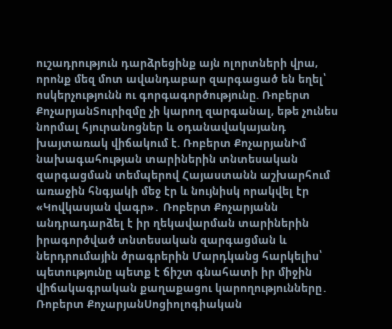ուշադրություն դարձրեցինք այն ոլորտների վրա, որոնք մեզ մոտ ավանդաբար զարգացած են եղել՝ ոսկերչությունն ու գորգագործությունը. Ռոբերտ ՔոչարյանՏուրիզմը չի կարող զարգանալ, եթե չունես նորմալ հյուրանոցներ և օդանավակայանդ խայտառակ վիճակում է. Ռոբերտ ՔոչարյանԻմ նախագահության տարիներին տնտեսական զարգացման տեմպերով Հայաստանն աշխարհում առաջին հնգյակի մեջ էր և նույնիսկ որակվել էր «Կովկասյան վագր»․ Ռոբերտ Քոչարյանն անդրադարձել է իր ղեկավարման տարիներին իրագործված տնտեսական զարգացման և ներդրումային ծրագրերին Մարդկանց հարկելիս՝ պետությունը պետք է ճիշտ գնահատի իր միջին վիճակագրական քաղաքացու կարողությունները․ Ռոբերտ ՔոչարյանՍոցիոլոգիական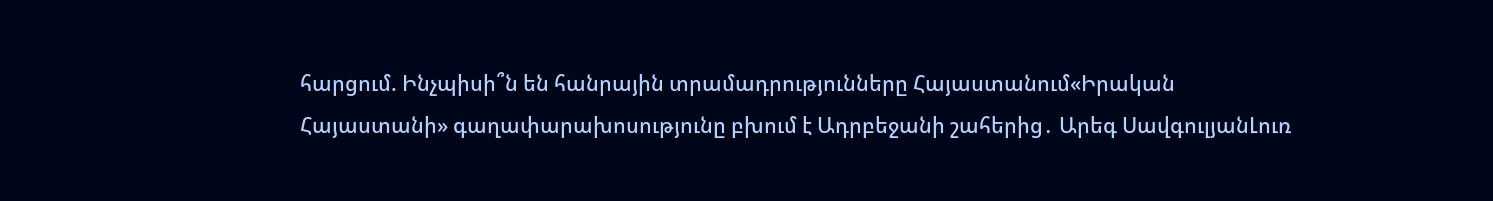հարցում. Ինչպիսի՞ն են հանրային տրամադրությունները Հայաստանում«Իրական Հայաստանի» գաղափարախոսությունը բխում է Ադրբեջանի շահերից․ Արեգ ՍավգուլյանԼուռ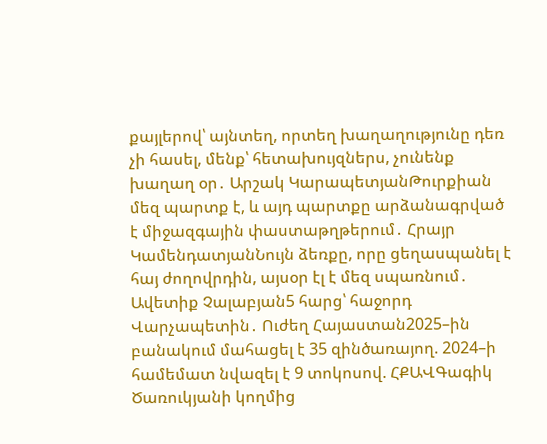քայլերով՝ այնտեղ, որտեղ խաղաղությունը դեռ չի հասել, մենք՝ հետախույզներս, չունենք խաղաղ օր․ Արշակ ԿարապետյանԹուրքիան մեզ պարտք է, և այդ պարտքը արձանագրված է միջազգային փաստաթղթերում․ Հրայր ԿամենդատյանՆույն ձեռքը, որը ցեղասպանել է հայ ժողովրդին, այսօր էլ է մեզ սպառնում․ Ավետիք Չալաբյան5 հարց՝ հաջորդ Վարչապետին․ Ուժեղ Հայաստան2025–ին բանակում մահացել է 35 զինծառայող. 2024–ի համեմատ նվազել է 9 տոկոսով. ՀՔԱՎԳագիկ Ծառուկյանի կողմից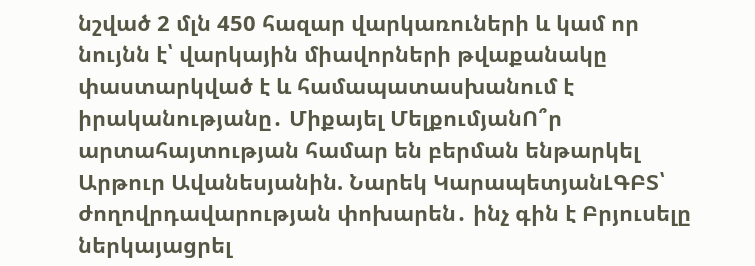նշված 2 մլն 450 հազար վարկառուների և կամ որ նույնն է՝ վարկային միավորների թվաքանակը փաստարկված է և համապատասխանում է իրականությանը․ Միքայել ՄելքումյանՈ՞ր արտահայտության համար են բերման ենթարկել Արթուր Ավանեսյանին. Նարեկ ԿարապետյանԼԳԲՏ՝ ժողովրդավարության փոխարեն․ ինչ գին է Բրյուսելը ներկայացրել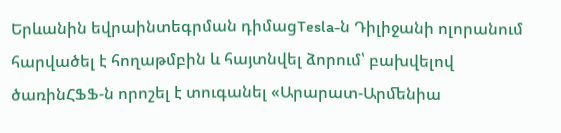Երևանին եվրաինտեգրման դիմացTesla-ն Դիլիջանի ոլորանում հարվածել է հողաթմբին և հայտնվել ձորում՝ բախվելով ծառինՀՖՖ-ն որոշել է տուգանել «Արարատ-Արﬔնիա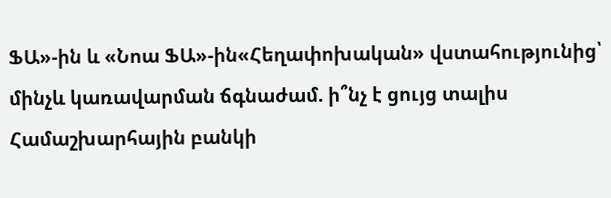ՖԱ»-ին և «Նոա ՖԱ»-ին«Հեղափոխական» վստահությունից՝ մինչև կառավարման ճգնաժամ. ի՞նչ է ցույց տալիս Համաշխարհային բանկի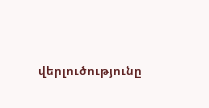վերլուծությունը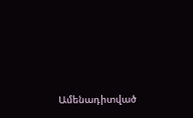Ամենադիտված